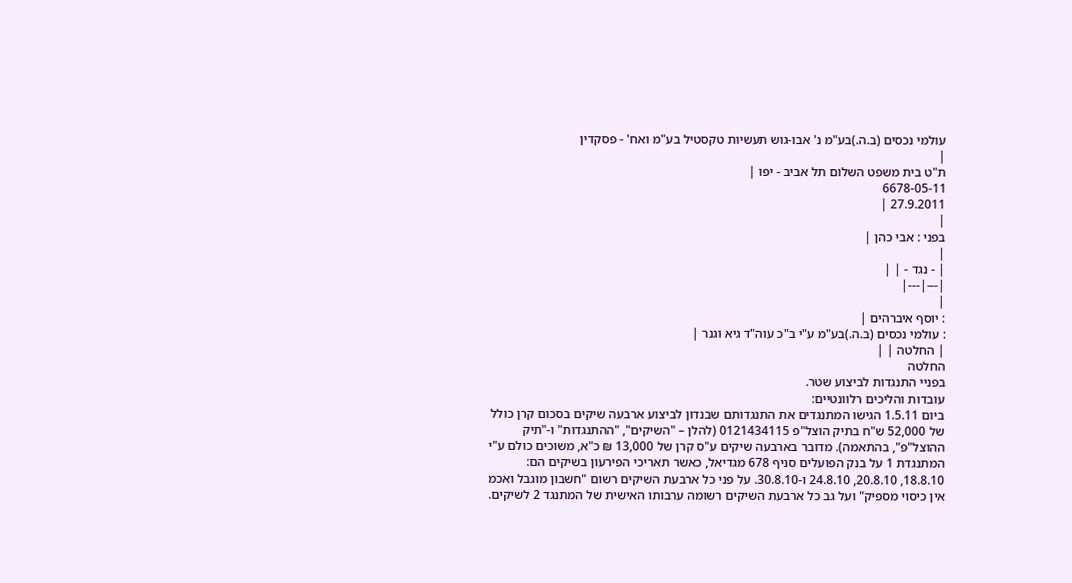עולמי נכסים (ב.ה.)בע"מ נ' אבו-גוש תעשיות טקסטיל בע"מ ואח' - פסקדין
|
ת"ט בית משפט השלום תל אביב - יפו |
6678-05-11
27.9.2011 |
|
בפני : אבי כהן |
|
| - נגד - | |
|---|---|
|
: יוסף איברהים |
: עולמי נכסים (ב.ה.)בע"מ ע"י ב"כ עוה"ד גיא וגנר |
| החלטה | |
החלטה
בפניי התנגדות לביצוע שטר.
עובדות והליכים רלוונטיים:
ביום 1.5.11 הגישו המתנגדים את התנגדותם שבנדון לביצוע ארבעה שיקים בסכום קרן כולל של 52,000 ש"ח בתיק הוצל"פ 0121434115 (להלן – "השיקים", "ההתנגדות" ו-"תיק ההוצל"פ", בהתאמה). מדובר בארבעה שיקים ע"ס קרן של 13,000 ₪ כ"א, משוכים כולם ע"י המתנגדת 1 על בנק הפועלים סניף 678 מגדיאל, כאשר תאריכי הפירעון בשיקים הם: 18.8.10, 20.8.10, 24.8.10 ו-30.8.10. על פני כל ארבעת השיקים רשום "חשבון מוגבל ואכמ אין כיסוי מספיק" ועל גב כל ארבעת השיקים רשומה ערבותו האישית של המתנגד 2 לשיקים.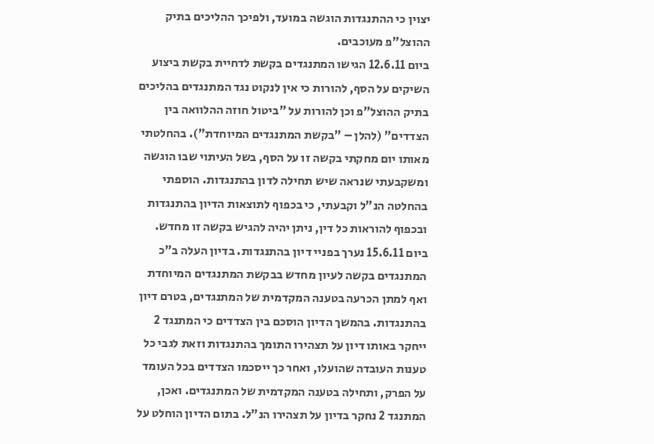יצוין כי ההתנגדות הוגשה במועד, ולפיכך ההליכים בתיק ההוצל"פ מעוכבים.
ביום 12.6.11 הגישו המתנגדים בקשת לדחיית בקשת ביצוע השיקים על הסף, להורות כי אין לנקוט נגד המתנגדים בהליכים בתיק ההוצל"פ וכן להורות על "ביטול חוזה ההלוואה בין הצדדים" (להלן – "בקשת המתנגדים המיוחדת"). בהחלטתי מאותו יום מחקתי בקשה זו על הסף, בשל העיתוי שבו הוגשה ומשקבעתי שנראה שיש תחילה לדון בהתנגדות. הוספתי בהחלטה הנ"ל וקבעתי, כי בכפוף לתוצאות הדיון בהתנגדות ובכפוף להוראות כל דין, ניתן יהיה להגיש בקשה זו מחדש.
ביום 15.6.11 נערך בפניי דיון בהתנגדות. בדיון העלה ב"כ המתנגדים בקשה לעיון מחדש בבקשת המתנגדים המיוחדת ואף למתן הכרעה בטענה המקדמית של המתנגדים, בטרם דיון בהתנגדות. בהמשך הדיון הוסכם בין הצדדים כי המתנגד 2 ייחקר באותו דיון על תצהירו התומך בהתנגדות וזאת לגבי כל טענות העובדה שהועלו, ואחר כך ייסכמו הצדדים בכל העומד על הפרק, ותחילה בטענה המקדמית של המתנגדים. ואכן, המתנגד 2 נחקר בדיון על תצהירו הנ"ל. בתום הדיון הוחלט על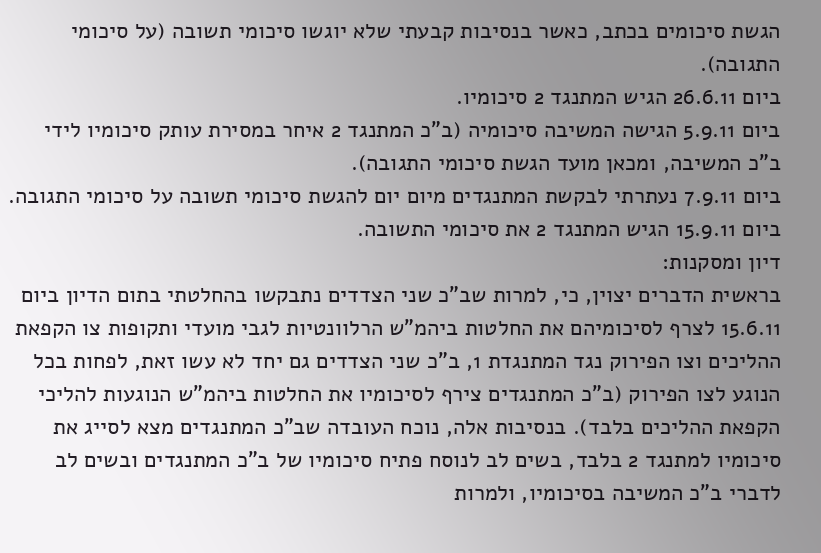הגשת סיכומים בכתב, כאשר בנסיבות קבעתי שלא יוגשו סיכומי תשובה (על סיכומי התגובה).
ביום 26.6.11 הגיש המתנגד 2 סיכומיו.
ביום 5.9.11 הגישה המשיבה סיכומיה (ב"כ המתנגד 2 איחר במסירת עותק סיכומיו לידי ב"כ המשיבה, ומכאן מועד הגשת סיכומי התגובה).
ביום 7.9.11 נעתרתי לבקשת המתנגדים מיום יום להגשת סיכומי תשובה על סיכומי התגובה.
ביום 15.9.11 הגיש המתנגד 2 את סיכומי התשובה.
דיון ומסקנות:
בראשית הדברים יצוין, כי, למרות שב"כ שני הצדדים נתבקשו בהחלטתי בתום הדיון ביום 15.6.11 לצרף לסיכומיהם את החלטות ביהמ"ש הרלוונטיות לגבי מועדי ותקופות צו הקפאת ההליכים וצו הפירוק נגד המתנגדת 1, ב"כ שני הצדדים גם יחד לא עשו זאת, לפחות בכל הנוגע לצו הפירוק (ב"כ המתנגדים צירף לסיכומיו את החלטות ביהמ"ש הנוגעות להליכי הקפאת ההליכים בלבד). בנסיבות אלה, נוכח העובדה שב"כ המתנגדים מצא לסייג את סיכומיו למתנגד 2 בלבד, בשים לב לנוסח פתיח סיכומיו של ב"כ המתנגדים ובשים לב לדברי ב"כ המשיבה בסיכומיו, ולמרות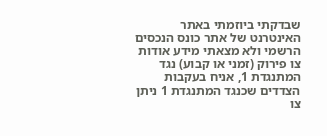שבדקתי ביוזמתי באתר האינטרנט של אתר כונס הנכסים הרשמי ולא מצאתי מידע אודות צו פירוק (זמני או קבוע) נגד המתנגדת 1, אניח בעקבות הצדדים שכנגד המתנגדת 1 ניתן צו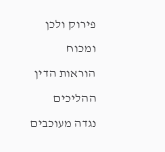פירוק ולכן ומכוח הוראות הדין ההליכים נגדה מעוכבים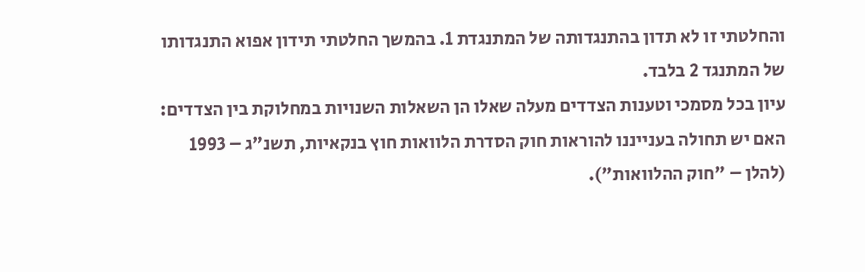והחלטתי זו לא תדון בהתנגדותה של המתנגדת 1. בהמשך החלטתי תידון אפוא התנגדותו של המתנגד 2 בלבד.
עיון בכל מסמכי וטענות הצדדים מעלה שאלו הן השאלות השנויות במחלוקת בין הצדדים:
האם יש תחולה בענייננו להוראות חוק הסדרת הלוואות חוץ בנקאיות, תשנ"ג – 1993 (להלן – "חוק ההלוואות").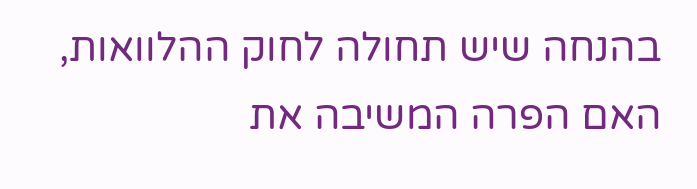בהנחה שיש תחולה לחוק ההלוואות, האם הפרה המשיבה את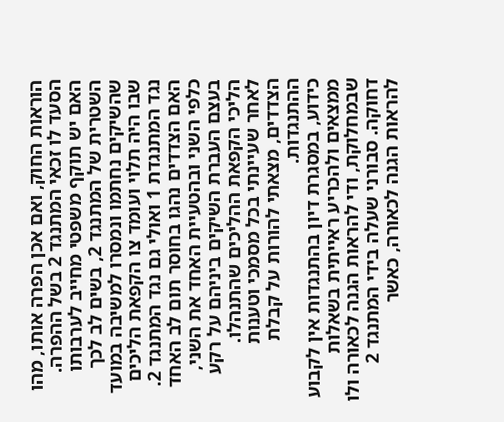הוראות החוק, ואם אכן הפרה אותו, מהו הסעד לו זכאי המתנגד 2 בשל ההפרה.
האם יש תוקף משפטי מחייב לערבותו השטרית של המתנגד 2, בשים לב לכך שהשיקים נחתמו ונמסרו למשיבה במועד שבו היה תלוי ועומד צו הקפאת הליכים נגד המתנגדת 1 ואולי גם נגד המתנגד 2.
האם הצדדים נהגו בחוסר תום לב האחד כלפי השני ובהטעיית האחד את השני, בעצם העברת השיקים ביניהם על רקע הליכי הקפאת ההליכים שהתנהלו.
לאחר שעיינתי בכל מסמכי וטענות הצדדים, מצאתי להורות על קבלת ההתנגדות.
כידוע, במסגרת דיון בהתנגדות אין לקבוע ממצאים ולהכריע ראייתית בשאלות שבמחלוקת, ודי להראות הגנה לכאורה ולו דחוקה. סבורני שעלה בידי המתנגד 2 להראות הגנה לכאורה, כאשר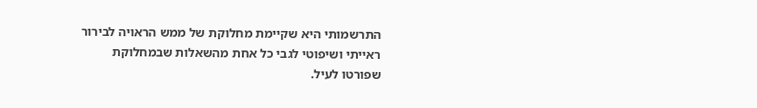התרשמותי היא שקיימת מחלוקת של ממש הראויה לבירור ראייתי ושיפוטי לגבי כל אחת מהשאלות שבמחלוקת שפורטו לעיל.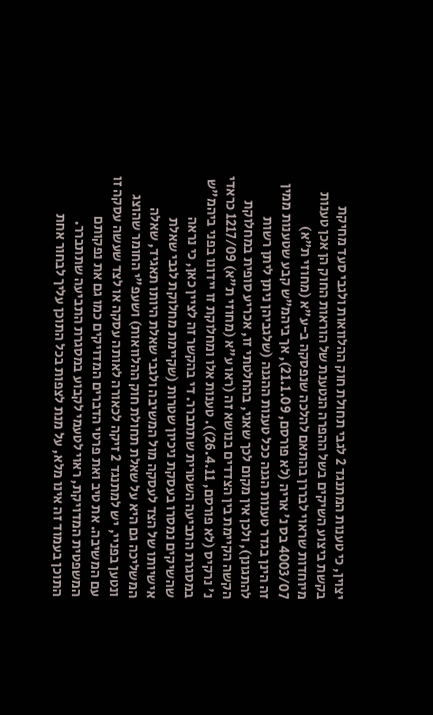יצוין, כי טענות המתנגד 2 לגבי תחולת חוק ההלוואות ולגבי סעד מחיקת בקשת ביצוע השיקים בשל ההפרה הנטענת של הוראות החוק הן אכן טענות מיוחדות שראוי לבררן בהתאם להלכה שנפסקה ב-ע"א (מחוזי ת"א) 4003/07 בס נ' אריה (לא פורסם, 21.1.09), אך ביהמ"ש קבע שטענות ממין זה הינן בגדר טענות הגנה ככל טענות ההגנה (שלגביהן ניתן ליתן רשות להתגונן), ולכן אין מקום לכך שאני, בהחלטתי זו, אכריע סופית במחלוקת הקשה הקיימת בין הצדדים בנושא זה (ראו ע"א (מחוזי ת"א) 1217/09 כראדי נ' נרקיס (לא פורסם, 26.4.11)). טענות אלו ומחלוקת זו יידונו בפני ביהמ"ש במסגרת התביעה השטרית שתתברר. די בהקשר זה לציין כאן, כי נראה שהשיקים נמסרו בעסקת ניכיון שטרות (שקיימת מחלוקת לגבי שאלת אישיותו של הצד לעסקה מול המשיבה ולגבי שאלת היותו תאגיד, שאלה המשליכה גם היא על שאלת תחולת חוק ההלוואות) ושעפ"י החומר שהוצג ונטען בפניי, יש למתנגד 2 זיקה לכאורה לאותה עסקה או לצד שעשה עסקה זו עם המשיבה. את טיב ואת פרטי הדברים המדויקים כמו גם את נפקותם המשפטית המדויקת, ראוי לטעמי לקבוע במסגרת התביעה שתתברר.
התוכן בעמוד זה אינו מלא, על מנת לצפות בכל התוכן עליך לבחור אחת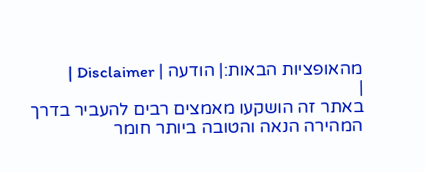מהאופציות הבאות:| הודעה | Disclaimer |
|
באתר זה הושקעו מאמצים רבים להעביר בדרך המהירה הנאה והטובה ביותר חומר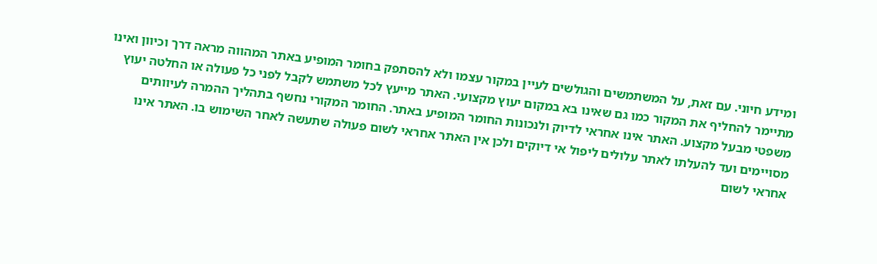ומידע חיוני. עם זאת, על המשתמשים והגולשים לעיין במקור עצמו ולא להסתפק בחומר המופיע באתר המהווה מראה דרך וכיוון ואינו מתיימר להחליף את המקור כמו גם שאינו בא במקום יעוץ מקצועי. האתר מייעץ לכל משתמש לקבל לפני כל פעולה או החלטה יעוץ משפטי מבעל מקצוע. האתר אינו אחראי לדיוק ולנכונות החומר המופיע באתר. החומר המקורי נחשף בתהליך ההמרה לעיוותים מסויימים ועד להעלתו לאתר עלולים ליפול אי דיוקים ולכן אין האתר אחראי לשום פעולה שתעשה לאחר השימוש בו. האתר אינו אחראי לשום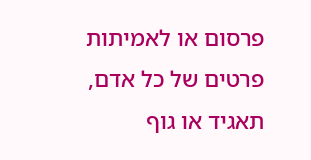פרסום או לאמיתות פרטים של כל אדם, תאגיד או גוף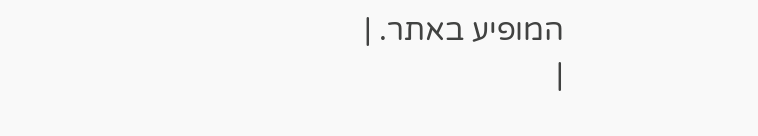המופיע באתר. |
|